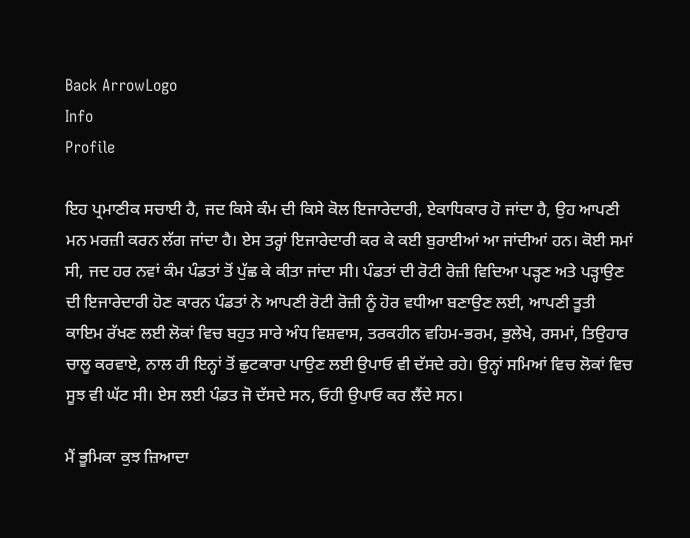Back ArrowLogo
Info
Profile

ਇਹ ਪ੍ਰਮਾਣੀਕ ਸਚਾਈ ਹੈ, ਜਦ ਕਿਸੇ ਕੰਮ ਦੀ ਕਿਸੇ ਕੋਲ ਇਜਾਰੇਦਾਰੀ, ਏਕਾਧਿਕਾਰ ਹੋ ਜਾਂਦਾ ਹੈ, ਉਹ ਆਪਣੀ ਮਨ ਮਰਜ਼ੀ ਕਰਨ ਲੱਗ ਜਾਂਦਾ ਹੈ। ਏਸ ਤਰ੍ਹਾਂ ਇਜਾਰੇਦਾਰੀ ਕਰ ਕੇ ਕਈ ਬੁਰਾਈਆਂ ਆ ਜਾਂਦੀਆਂ ਹਨ। ਕੋਈ ਸਮਾਂ ਸੀ, ਜਦ ਹਰ ਨਵਾਂ ਕੰਮ ਪੰਡਤਾਂ ਤੋਂ ਪੁੱਛ ਕੇ ਕੀਤਾ ਜਾਂਦਾ ਸੀ। ਪੰਡਤਾਂ ਦੀ ਰੋਟੀ ਰੋਜ਼ੀ ਵਿਦਿਆ ਪੜ੍ਹਣ ਅਤੇ ਪੜ੍ਹਾਉਣ ਦੀ ਇਜਾਰੇਦਾਰੀ ਹੋਣ ਕਾਰਨ ਪੰਡਤਾਂ ਨੇ ਆਪਣੀ ਰੋਟੀ ਰੋਜ਼ੀ ਨੂੰ ਹੋਰ ਵਧੀਆ ਬਣਾਉਣ ਲਈ, ਆਪਣੀ ਤੂਤੀ ਕਾਇਮ ਰੱਖਣ ਲਈ ਲੋਕਾਂ ਵਿਚ ਬਹੁਤ ਸਾਰੇ ਅੰਧ ਵਿਸ਼ਵਾਸ, ਤਰਕਹੀਨ ਵਹਿਮ-ਭਰਮ, ਭੁਲੇਖੇ, ਰਸਮਾਂ, ਤਿਉਹਾਰ ਚਾਲੂ ਕਰਵਾਏ, ਨਾਲ ਹੀ ਇਨ੍ਹਾਂ ਤੋਂ ਛੁਟਕਾਰਾ ਪਾਉਣ ਲਈ ਉਪਾਓ ਵੀ ਦੱਸਦੇ ਰਹੇ। ਉਨ੍ਹਾਂ ਸਮਿਆਂ ਵਿਚ ਲੋਕਾਂ ਵਿਚ ਸੂਝ ਵੀ ਘੱਟ ਸੀ। ਏਸ ਲਈ ਪੰਡਤ ਜੋ ਦੱਸਦੇ ਸਨ, ਓਹੀ ਉਪਾਓ ਕਰ ਲੈਂਦੇ ਸਨ।

ਮੈਂ ਭੂਮਿਕਾ ਕੁਝ ਜ਼ਿਆਦਾ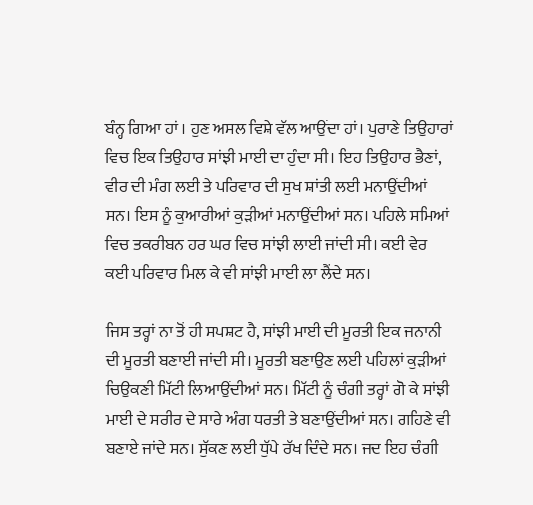ਬੰਨ੍ਹ ਗਿਆ ਹਾਂ । ਹੁਣ ਅਸਲ ਵਿਸ਼ੇ ਵੱਲ ਆਉਂਦਾ ਹਾਂ। ਪੁਰਾਣੇ ਤਿਉਹਾਰਾਂ ਵਿਚ ਇਕ ਤਿਉਹਾਰ ਸਾਂਝੀ ਮਾਈ ਦਾ ਹੁੰਦਾ ਸੀ। ਇਹ ਤਿਉਹਾਰ ਭੈਣਾਂ, ਵੀਰ ਦੀ ਮੰਗ ਲਈ ਤੇ ਪਰਿਵਾਰ ਦੀ ਸੁਖ ਸ਼ਾਂਤੀ ਲਈ ਮਨਾਉਂਦੀਆਂ ਸਨ। ਇਸ ਨੂੰ ਕੁਆਰੀਆਂ ਕੁੜੀਆਂ ਮਨਾਉਂਦੀਆਂ ਸਨ। ਪਹਿਲੇ ਸਮਿਆਂ ਵਿਚ ਤਕਰੀਬਨ ਹਰ ਘਰ ਵਿਚ ਸਾਂਝੀ ਲਾਈ ਜਾਂਦੀ ਸੀ। ਕਈ ਵੇਰ ਕਈ ਪਰਿਵਾਰ ਮਿਲ ਕੇ ਵੀ ਸਾਂਝੀ ਮਾਈ ਲਾ ਲੈਂਦੇ ਸਨ।

ਜਿਸ ਤਰ੍ਹਾਂ ਨਾ ਤੋਂ ਹੀ ਸਪਸ਼ਟ ਹੈ, ਸਾਂਝੀ ਮਾਈ ਦੀ ਮੂਰਤੀ ਇਕ ਜਨਾਨੀ ਦੀ ਮੂਰਤੀ ਬਣਾਈ ਜਾਂਦੀ ਸੀ। ਮੂਰਤੀ ਬਣਾਉਣ ਲਈ ਪਹਿਲਾਂ ਕੁੜੀਆਂ ਚਿਉਕਣੀ ਮਿੱਟੀ ਲਿਆਉਂਦੀਆਂ ਸਨ। ਮਿੱਟੀ ਨੂੰ ਚੰਗੀ ਤਰ੍ਹਾਂ ਗੋ ਕੇ ਸਾਂਝੀ ਮਾਈ ਦੇ ਸਰੀਰ ਦੇ ਸਾਰੇ ਅੰਗ ਧਰਤੀ ਤੇ ਬਣਾਉਂਦੀਆਂ ਸਨ। ਗਹਿਣੇ ਵੀ ਬਣਾਏ ਜਾਂਦੇ ਸਨ। ਸੁੱਕਣ ਲਈ ਧੁੱਪੇ ਰੱਖ ਦਿੰਦੇ ਸਨ। ਜਦ ਇਹ ਚੰਗੀ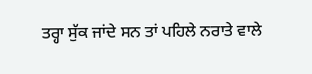ਤਰ੍ਹਾ ਸੁੱਕ ਜਾਂਦੇ ਸਨ ਤਾਂ ਪਹਿਲੇ ਨਰਾਤੇ ਵਾਲੇ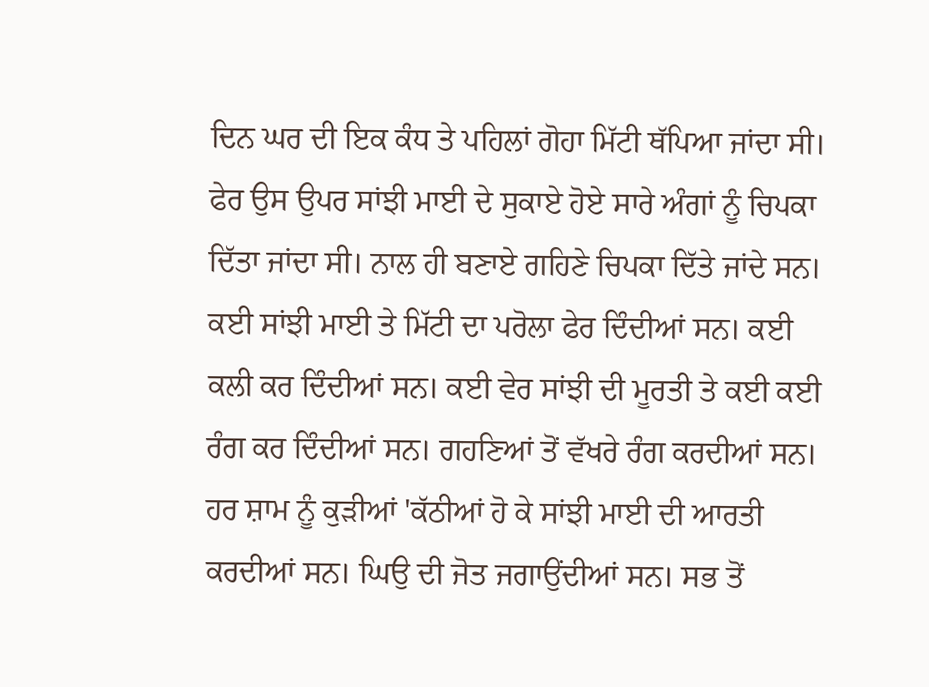ਦਿਨ ਘਰ ਦੀ ਇਕ ਕੰਧ ਤੇ ਪਹਿਲਾਂ ਗੋਹਾ ਮਿੱਟੀ ਥੱਪਿਆ ਜਾਂਦਾ ਸੀ। ਫੇਰ ਉਸ ਉਪਰ ਸਾਂਝੀ ਮਾਈ ਦੇ ਸੁਕਾਏ ਹੋਏ ਸਾਰੇ ਅੰਗਾਂ ਨੂੰ ਚਿਪਕਾ ਦਿੱਤਾ ਜਾਂਦਾ ਸੀ। ਨਾਲ ਹੀ ਬਣਾਏ ਗਹਿਣੇ ਚਿਪਕਾ ਦਿੱਤੇ ਜਾਂਦੇ ਸਨ। ਕਈ ਸਾਂਝੀ ਮਾਈ ਤੇ ਮਿੱਟੀ ਦਾ ਪਰੋਲਾ ਫੇਰ ਦਿੰਦੀਆਂ ਸਨ। ਕਈ ਕਲੀ ਕਰ ਦਿੰਦੀਆਂ ਸਨ। ਕਈ ਵੇਰ ਸਾਂਝੀ ਦੀ ਮੂਰਤੀ ਤੇ ਕਈ ਕਈ ਰੰਗ ਕਰ ਦਿੰਦੀਆਂ ਸਨ। ਗਹਣਿਆਂ ਤੋਂ ਵੱਖਰੇ ਰੰਗ ਕਰਦੀਆਂ ਸਨ। ਹਰ ਸ਼ਾਮ ਨੂੰ ਕੁੜੀਆਂ 'ਕੱਠੀਆਂ ਹੋ ਕੇ ਸਾਂਝੀ ਮਾਈ ਦੀ ਆਰਤੀ ਕਰਦੀਆਂ ਸਨ। ਘਿਉ ਦੀ ਜੋਤ ਜਗਾਉਂਦੀਆਂ ਸਨ। ਸਭ ਤੋਂ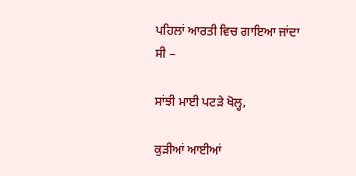ਪਹਿਲਾਂ ਆਰਤੀ ਵਿਚ ਗਾਇਆ ਜਾਂਦਾ ਸੀ –

ਸਾਂਝੀ ਮਾਈ ਪਟੜੇ ਖੋਲ੍ਹ,

ਕੁੜੀਆਂ ਆਈਆਂ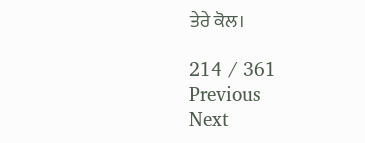ਤੇਰੇ ਕੋਲ।

214 / 361
Previous
Next